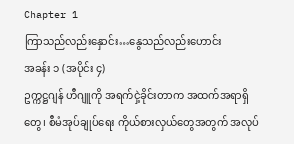Chapter 1
ကြာသည်လည်းနှောင်း…နွေသည်လည်းဟောင်း
အခန်း ၁ (အပိုင်း ၄)
ဥက္ကဋ္ဌဂျန် ဟီဂျူကို အရက်ငှဲ့ခိုင်းတာက အထက်အရာရှိတွေ၊ စီမံအုပ်ချုပ်ရေး ကိုယ်စားလှယ်တွေအတွက် အလုပ်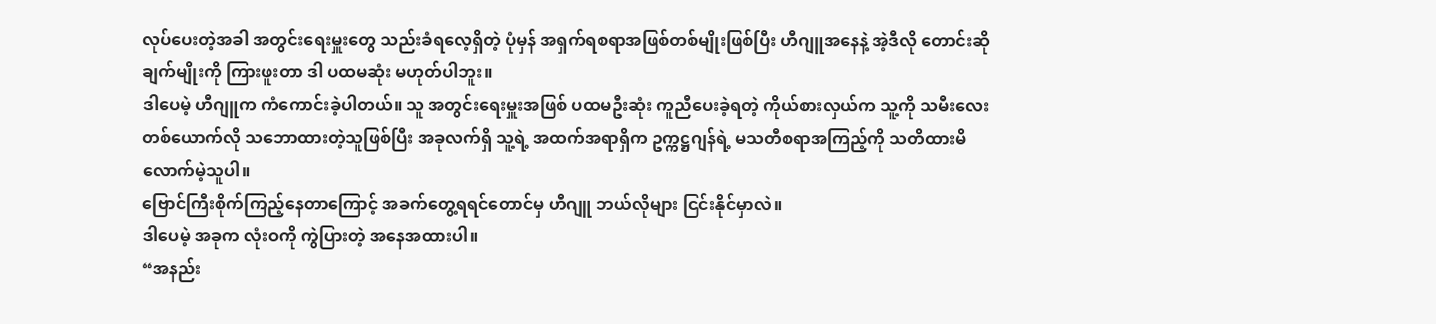လုပ်ပေးတဲ့အခါ အတွင်းရေးမှူးတွေ သည်းခံရလေ့ရှိတဲ့ ပုံမှန် အရှက်ရစရာအဖြစ်တစ်မျိုးဖြစ်ပြီး ဟီဂျူအနေနဲ့ အဲ့ဒီလို တောင်းဆိုချက်မျိုးကို ကြားဖူးတာ ဒါ ပထမဆုံး မဟုတ်ပါဘူး။
ဒါပေမဲ့ ဟီဂျူက ကံကောင်းခဲ့ပါတယ်။ သူ အတွင်းရေးမှူးအဖြစ် ပထမဦးဆုံး ကူညီပေးခဲ့ရတဲ့ ကိုယ်စားလှယ်က သူ့ကို သမီးလေးတစ်ယောက်လို သဘောထားတဲ့သူဖြစ်ပြီး အခုလက်ရှိ သူ့ရဲ့ အထက်အရာရှိက ဥက္ကဋ္ဌဂျန်ရဲ့ မသတီစရာအကြည့်ကို သတိထားမိလောက်မဲ့သူပါ။
ဗြောင်ကြီးစိုက်ကြည့်နေတာကြောင့် အခက်တွေ့ရရင်တောင်မှ ဟီဂျူ ဘယ်လိုများ ငြင်းနိုင်မှာလဲ။
ဒါပေမဲ့ အခုက လုံးဝကို ကွဲပြားတဲ့ အနေအထားပါ။
“အနည်း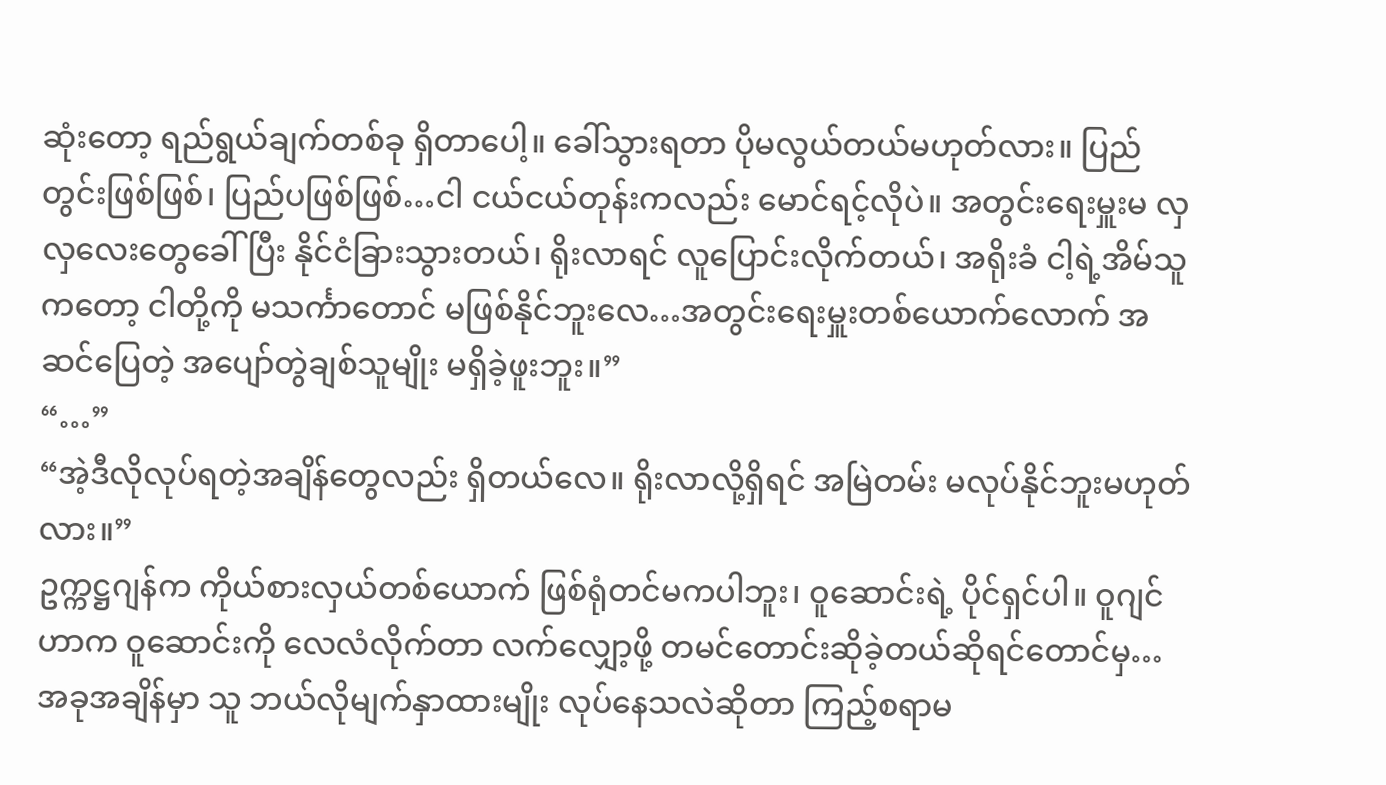ဆုံးတော့ ရည်ရွယ်ချက်တစ်ခု ရှိတာပေါ့။ ခေါ်သွားရတာ ပိုမလွယ်တယ်မဟုတ်လား။ ပြည်တွင်းဖြစ်ဖြစ်၊ ပြည်ပဖြစ်ဖြစ်…ငါ ငယ်ငယ်တုန်းကလည်း မောင်ရင့်လိုပဲ။ အတွင်းရေးမှူးမ လှလှလေးတွေခေါ်ပြီး နိုင်ငံခြားသွားတယ်၊ ရိုးလာရင် လူပြောင်းလိုက်တယ်၊ အရိုးခံ ငါ့ရဲ့အိမ်သူကတော့ ငါတို့ကို မသင်္ကာတောင် မဖြစ်နိုင်ဘူးလေ…အတွင်းရေးမှူးတစ်ယောက်လောက် အဆင်ပြေတဲ့ အပျော်တွဲချစ်သူမျိုး မရှိခဲ့ဖူးဘူး။”
“…”
“အဲ့ဒီလိုလုပ်ရတဲ့အချိန်တွေလည်း ရှိတယ်လေ။ ရိုးလာလို့ရှိရင် အမြဲတမ်း မလုပ်နိုင်ဘူးမဟုတ်လား။”
ဥက္ကဋ္ဌဂျန်က ကိုယ်စားလှယ်တစ်ယောက် ဖြစ်ရုံတင်မကပါဘူး၊ ဝူဆောင်းရဲ့ ပိုင်ရှင်ပါ။ ဝူဂျင်ဟာက ဝူဆောင်းကို လေလံလိုက်တာ လက်လျှော့ဖို့ တမင်တောင်းဆိုခဲ့တယ်ဆိုရင်တောင်မှ…အခုအချိန်မှာ သူ ဘယ်လိုမျက်နှာထားမျိုး လုပ်နေသလဲဆိုတာ ကြည့်စရာမ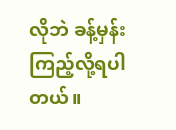လိုဘဲ ခန့်မှန်းကြည့်လို့ရပါတယ်။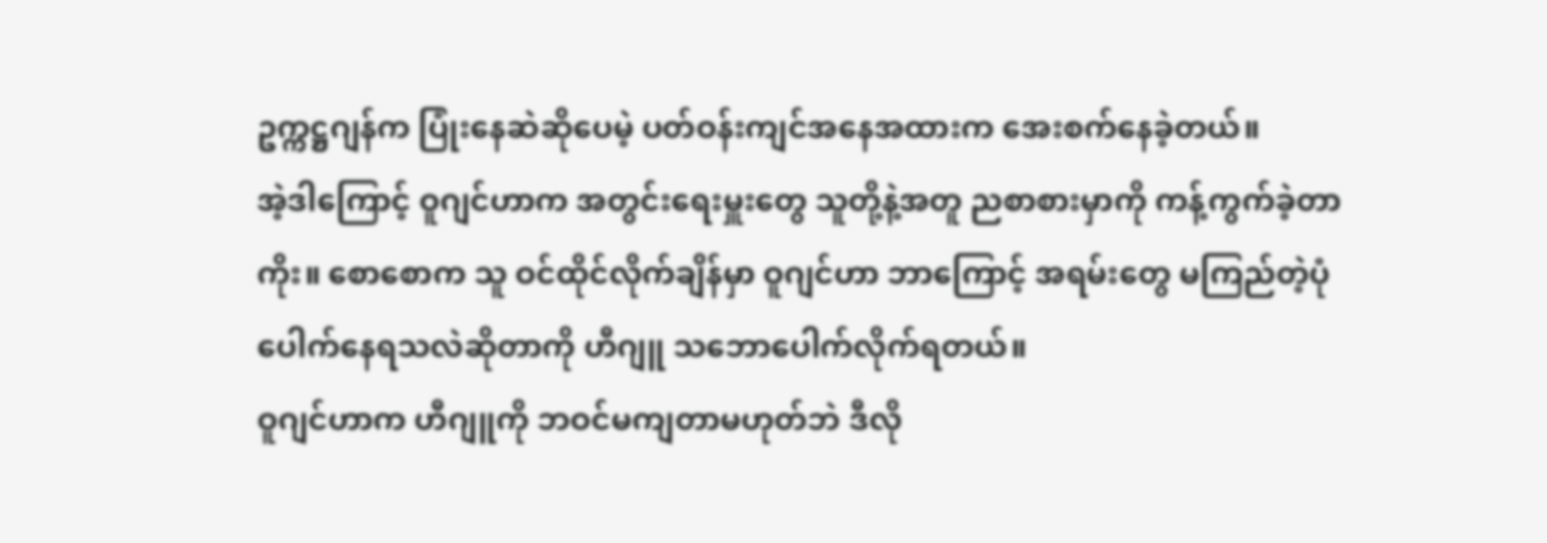ဥက္ကဋ္ဌဂျန်က ပြုံးနေဆဲဆိုပေမဲ့ ပတ်ဝန်းကျင်အနေအထားက အေးစက်နေခဲ့တယ်။
အဲ့ဒါကြောင့် ဝူဂျင်ဟာက အတွင်းရေးမှူးတွေ သူတို့နဲ့အတူ ညစာစားမှာကို ကန့်ကွက်ခဲ့တာကိုး။ စောစောက သူ ဝင်ထိုင်လိုက်ချိန်မှာ ဝူဂျင်ဟာ ဘာကြောင့် အရမ်းတွေ မကြည်တဲ့ပုံပေါက်နေရသလဲဆိုတာကို ဟီဂျူ သဘောပေါက်လိုက်ရတယ်။
ဝူဂျင်ဟာက ဟီဂျူကို ဘဝင်မကျတာမဟုတ်ဘဲ ဒီလို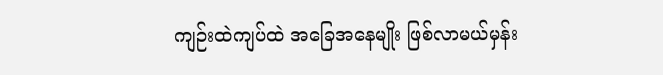ကျဉ်းထဲကျပ်ထဲ အခြေအနေမျိုး ဖြစ်လာမယ်မှန်း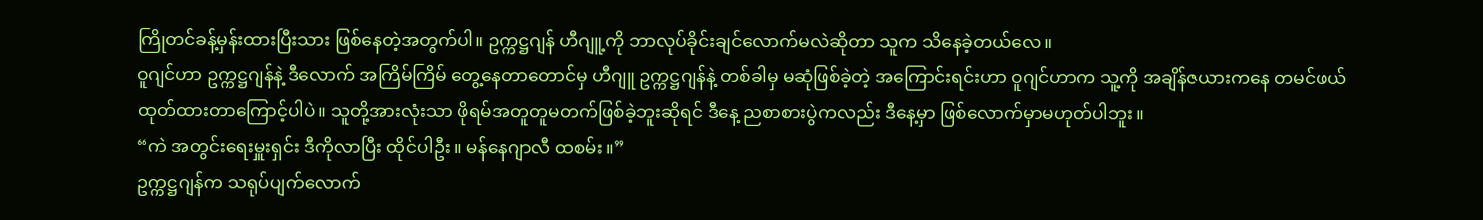ကြိုတင်ခန့်မှန်းထားပြီးသား ဖြစ်နေတဲ့အတွက်ပါ။ ဥက္ကဋ္ဌဂျန် ဟီဂျူ့ကို ဘာလုပ်ခိုင်းချင်လောက်မလဲဆိုတာ သူက သိနေခဲ့တယ်လေ။
ဝူဂျင်ဟာ ဥက္ကဋ္ဌဂျန်နဲ့ ဒီလောက် အကြိမ်ကြိမ် တွေ့နေတာတောင်မှ ဟီဂျူ ဥက္ကဋ္ဌဂျန်နဲ့ တစ်ခါမှ မဆုံဖြစ်ခဲ့တဲ့ အကြောင်းရင်းဟာ ဝူဂျင်ဟာက သူ့ကို အချိန်ဇယားကနေ တမင်ဖယ်ထုတ်ထားတာကြောင့်ပါပဲ။ သူတို့အားလုံးသာ ဖိုရမ်အတူတူမတက်ဖြစ်ခဲ့ဘူးဆိုရင် ဒီနေ့ ညစာစားပွဲကလည်း ဒီနေ့မှာ ဖြစ်လောက်မှာမဟုတ်ပါဘူး။
“ကဲ အတွင်းရေးမှူးရှင်း ဒီကိုလာပြီး ထိုင်ပါဦး။ မန်နေဂျာလီ ထစမ်း။”
ဥက္ကဋ္ဌဂျန်က သရုပ်ပျက်လောက်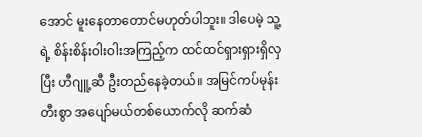အောင် မူးနေတာတောင်မဟုတ်ပါဘူး။ ဒါပေမဲ့ သူ့ရဲ့ စိန်းစိန်းဝါးဝါးအကြည့်က ထင်ထင်ရှားရှားရှိလှပြီး ဟီဂျူ့ဆီ ဦးတည်နေခဲ့တယ်။ အမြင်ကပ်မုန်းတီးစွာ အပျော်မယ်တစ်ယောက်လို ဆက်ဆံ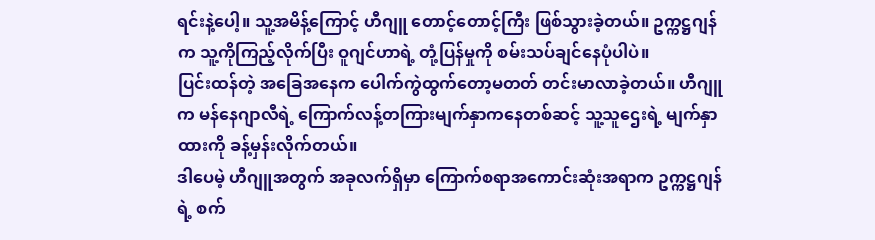ရင်းနဲ့ပေါ့။ သူ့အမိန့်ကြောင့် ဟီဂျူ တောင့်တောင့်ကြီး ဖြစ်သွားခဲ့တယ်။ ဥက္ကဋ္ဌဂျန်က သူ့ကိုကြည့်လိုက်ပြီး ဝူဂျင်ဟာရဲ့ တုံ့ပြန်မှုကို စမ်းသပ်ချင်နေပုံပါပဲ။
ပြင်းထန်တဲ့ အခြေအနေက ပေါက်ကွဲထွက်တော့မတတ် တင်းမာလာခဲ့တယ်။ ဟီဂျူက မန်နေဂျာလီရဲ့ ကြောက်လန့်တကြားမျက်နှာကနေတစ်ဆင့် သူ့သူဌေးရဲ့ မျက်နှာထားကို ခန့်မှန်းလိုက်တယ်။
ဒါပေမဲ့ ဟီဂျူအတွက် အခုလက်ရှိမှာ ကြောက်စရာအကောင်းဆုံးအရာက ဥက္ကဋ္ဌဂျန်ရဲ့ စက်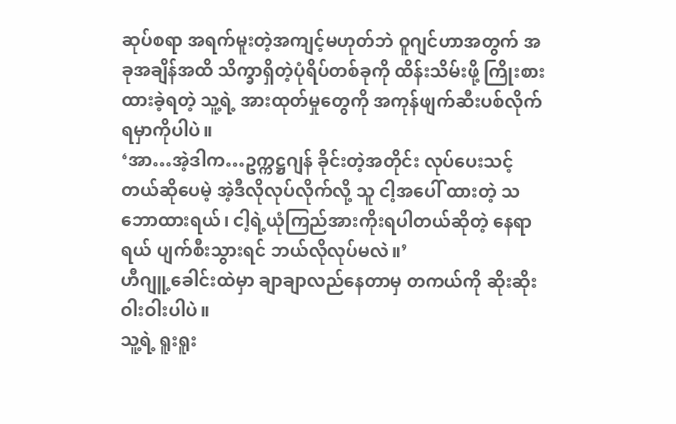ဆုပ်စရာ အရက်မူးတဲ့အကျင့်မဟုတ်ဘဲ ဝူဂျင်ဟာအတွက် အခုအချိန်အထိ သိက္ခာရှိတဲ့ပုံရိပ်တစ်ခုကို ထိန်းသိမ်းဖို့ ကြိုးစားထားခဲ့ရတဲ့ သူ့ရဲ့ အားထုတ်မှုတွေကို အကုန်ဖျက်ဆီးပစ်လိုက်ရမှာကိုပါပဲ။
‘အာ…အဲ့ဒါက…ဥက္ကဋ္ဌဂျန် ခိုင်းတဲ့အတိုင်း လုပ်ပေးသင့်တယ်ဆိုပေမဲ့ အဲ့ဒီလိုလုပ်လိုက်လို့ သူ ငါ့အပေါ် ထားတဲ့ သဘောထားရယ်၊ ငါ့ရဲ့ယုံကြည်အားကိုးရပါတယ်ဆိုတဲ့ နေရာရယ် ပျက်စီးသွားရင် ဘယ်လိုလုပ်မလဲ။’
ဟီဂျူ့ခေါင်းထဲမှာ ချာချာလည်နေတာမှ တကယ်ကို ဆိုးဆိုးဝါးဝါးပါပဲ။
သူ့ရဲ့ ရူးရူး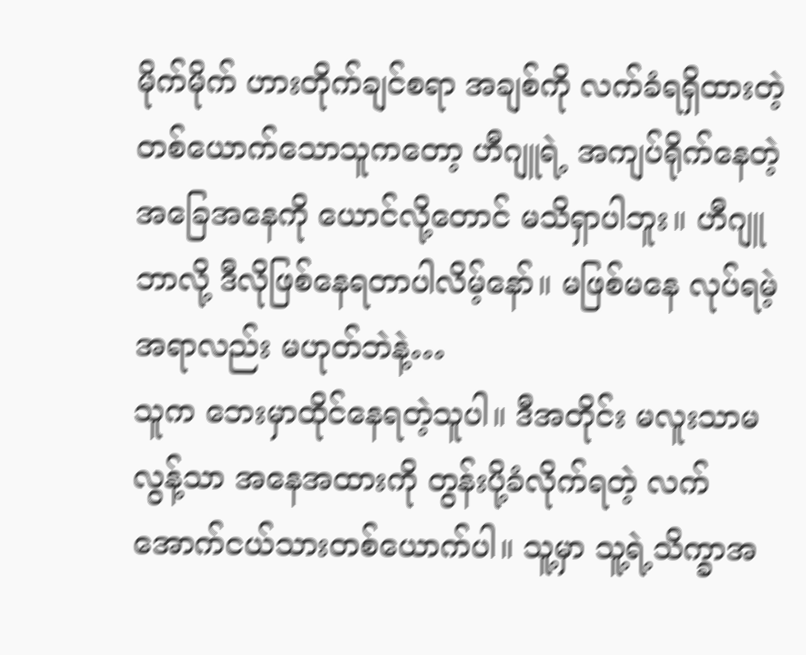မိုက်မိုက် ဟားတိုက်ချင်စရာ အချစ်ကို လက်ခံရရှိထားတဲ့ တစ်ယောက်သောသူကတော့ ဟီဂျူရဲ့ အကျပ်ရိုက်နေတဲ့ အခြေအနေကို ယောင်လို့တောင် မသိရှာပါဘူး။ ဟီဂျူ ဘာလို့ ဒီလိုဖြစ်နေရတာပါလိမ့်နော်။ မဖြစ်မနေ လုပ်ရမဲ့အရာလည်း မဟုတ်ဘဲနဲ့…
သူက ဘေးမှာထိုင်နေရတဲ့သူပါ။ ဒီအတိုင်း မလူးသာမလွန့်သာ အနေအထားကို တွန်းပို့ခံလိုက်ရတဲ့ လက်အောက်ငယ်သားတစ်ယောက်ပါ။ သူ့မှာ သူ့ရဲ့သိက္ခာအ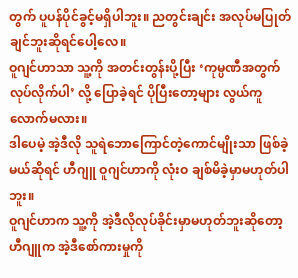တွက် ပူပန်ပိုင်ခွင့်မရှိပါဘူး။ ညတွင်းချင်း အလုပ်မပြုတ်ချင်ဘူးဆိုရင်ပေါ့လေ။
ဝူဂျင်ဟာသာ သူ့ကို အတင်းတွန်းပို့ပြီး ‘ကုမ္ပဏီအတွက် လုပ်လိုက်ပါ’ လို့ ပြောခဲ့ရင် ပိုပြီးတော့များ လွယ်ကူလောက်မလား။
ဒါပေမဲ့ အဲ့ဒီလို သူရဲဘောကြောင်တဲ့ကောင်မျိုးသာ ဖြစ်ခဲ့မယ်ဆိုရင် ဟီဂျူ ဝူဂျင်ဟာကို လုံးဝ ချစ်မိခဲ့မှာမဟုတ်ပါဘူး။
ဝူဂျင်ဟာက သူ့ကို အဲ့ဒီလိုလုပ်ခိုင်းမှာမဟုတ်ဘူးဆိုတော့ ဟီဂျူက အဲ့ဒီစော်ကားမှုကို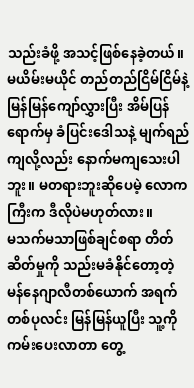သည်းခံဖို့ အသင့်ဖြစ်နေခဲ့တယ်။
မယိမ်းမယိုင် တည်တည်ငြိမ်ငြိမ်နဲ့ မြန်မြန်ကျော်လွှားပြီး အိမ်ပြန်ရောက်မှ ခံပြင်းဒေါသနဲ့ မျက်ရည်ကျလို့လည်း နောက်မကျသေးပါဘူး။ မတရားဘူးဆိုပေမဲ့ လောကကြီးက ဒီလိုပဲမဟုတ်လား။
မသက်မသာဖြစ်ချင်စရာ တိတ်ဆိတ်မှုကို သည်းမခံနိုင်တော့တဲ့ မန်နေဂျာလီတစ်ယောက် အရက်တစ်ပုလင်း မြန်မြန်ယူပြီး သူ့ကို ကမ်းပေးလာတာ တွေ့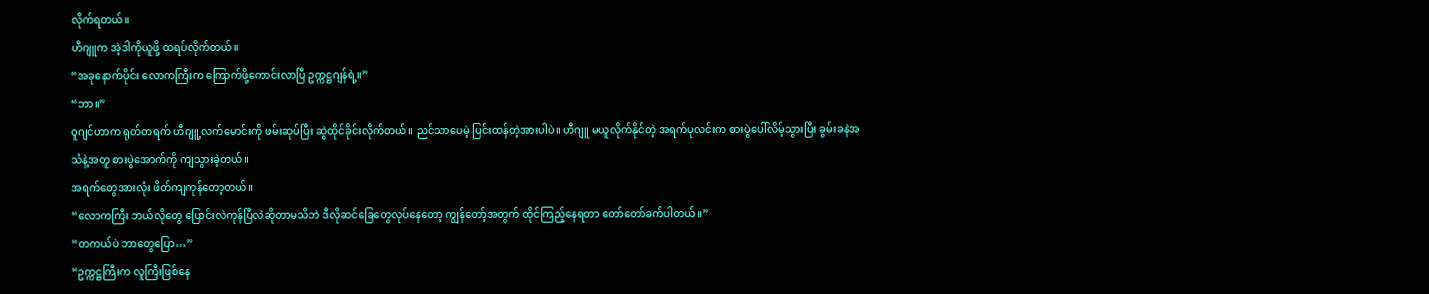လိုက်ရတယ်။
ဟီဂျူက အဲ့ဒါကိုယူဖို့ ထရပ်လိုက်တယ်။
“အခုနောက်ပိုင်း လောကကြီးက ကြောက်ဖို့ကောင်းလာပြီ ဥက္ကဋ္ဌဂျန်ရဲ့။”
“ဘာ။”
ဝူဂျင်ဟာက ရုတ်တရက် ဟီဂျူ့လက်မောင်းကို ဖမ်းဆုပ်ပြီး ဆွဲထိုင်ခိုင်းလိုက်တယ်။ ညင်သာပေမဲ့ ပြင်းထန်တဲ့အားပါပဲ။ ဟီဂျူ မယူလိုက်နိုင်တဲ့ အရက်ပုလင်းက စားပွဲပေါ်လိမ့်သွားပြီး ခွမ်းခနဲအသံနဲ့အတူ စားပွဲအောက်ကို ကျသွားခဲ့တယ်။
အရက်တွေအားလုံး ဖိတ်ကျကုန်တော့တယ်။
“လောကကြီး ဘယ်လိုတွေ ပြောင်းလဲကုန်ပြီလဲဆိုတာမသိဘဲ ဒီလိုဆင်ခြေတွေလုပ်နေတော့ ကျွန်တော့်အတွက် ထိုင်ကြည့်နေရတာ တော်တော်ခက်ပါတယ်။”
“တကယ်ပဲ ဘာတွေပြော…”
“ဥက္ကဋ္ဌကြီးက လူကြီးဖြစ်နေ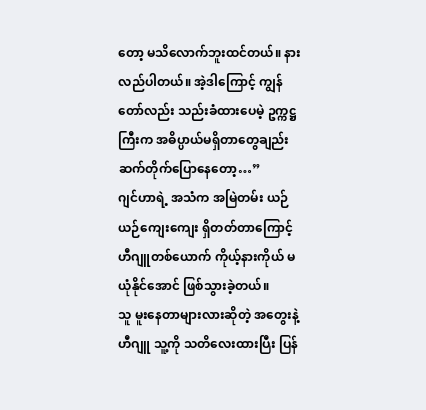တော့ မသိလောက်ဘူးထင်တယ်။ နားလည်ပါတယ်။ အဲ့ဒါကြောင့် ကျွန်တော်လည်း သည်းခံထားပေမဲ့ ဥက္ကဋ္ဌကြီးက အဓိပ္ပာယ်မရှိတာတွေချည်း ဆက်တိုက်ပြောနေတော့…”
ဂျင်ဟာရဲ့ အသံက အမြဲတမ်း ယဉ်ယဉ်ကျေးကျေး ရှိတတ်တာကြောင့် ဟီဂျူတစ်ယောက် ကိုယ့်နားကိုယ် မယုံနိုင်အောင် ဖြစ်သွားခဲ့တယ်။
သူ မူးနေတာများလားဆိုတဲ့ အတွေးနဲ့ ဟီဂျူ သူ့ကို သတိလေးထားပြီး ပြန်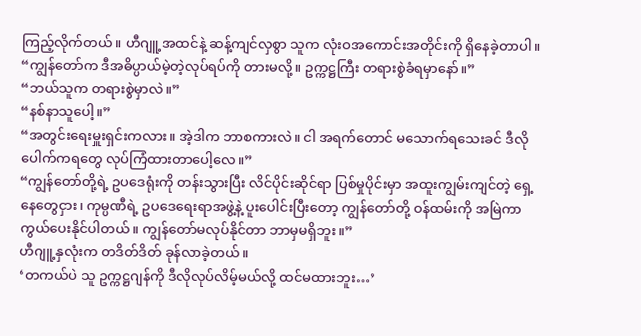ကြည့်လိုက်တယ်။ ဟီဂျူ့အထင်နဲ့ ဆန့်ကျင်လှစွာ သူက လုံးဝအကောင်းအတိုင်းကို ရှိနေခဲ့တာပါ။
“ကျွန်တော်က ဒီအဓိပ္ပာယ်မဲ့တဲ့လုပ်ရပ်ကို တားမလို့။ ဥက္ကဋ္ဌကြီး တရားစွဲခံရမှာနော်။”
“ဘယ်သူက တရားစွဲမှာလဲ။”
“နစ်နာသူပေါ့။”
“အတွင်းရေးမှူးရှင်းကလား။ အဲ့ဒါက ဘာစကားလဲ။ ငါ အရက်တောင် မသောက်ရသေးခင် ဒီလိုပေါက်ကရတွေ လုပ်ကြံထားတာပေါ့လေ။”
“ကျွန်တော်တို့ရဲ့ ဥပဒေရုံးကို တန်းသွားပြီး လိင်ပိုင်းဆိုင်ရာ ပြစ်မှုပိုင်းမှာ အထူးကျွမ်းကျင်တဲ့ ရှေ့နေတွေငှား၊ ကုမ္ပဏီရဲ့ ဥပဒေရေးရာအဖွဲ့နဲ့ ပူးပေါင်းပြီးတော့ ကျွန်တော်တို့ ဝန်ထမ်းကို အမြဲကာကွယ်ပေးနိုင်ပါတယ်။ ကျွန်တော်မလုပ်နိုင်တာ ဘာမှမရှိဘူး။”
ဟီဂျူ့နှလုံးက တဒိတ်ဒိတ် ခုန်လာခဲ့တယ်။
‘တကယ်ပဲ သူ ဥက္ကဋ္ဌဂျန်ကို ဒီလိုလုပ်လိမ့်မယ်လို့ ထင်မထားဘူး…’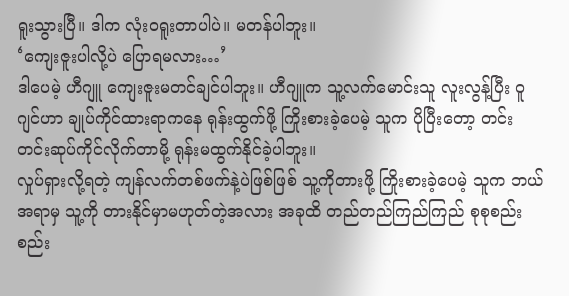ရူးသွားပြီ။ ဒါက လုံးဝရူးတာပါပဲ။ မတန်ပါဘူး။
‘ကျေးဇူးပါလို့ပဲ ပြောရမလား…’
ဒါပေမဲ့ ဟီဂျူ ကျေးဇူးမတင်ချင်ပါဘူး။ ဟီဂျူက သူ့လက်မောင်းသူ လူးလွန့်ပြီး ဝူဂျင်ဟာ ချုပ်ကိုင်ထားရာကနေ ရုန်းထွက်ဖို့ ကြိုးစားခဲ့ပေမဲ့ သူက ပိုပြီးတော့ တင်းတင်းဆုပ်ကိုင်လိုက်တာမို့ ရုန်းမထွက်နိုင်ခဲ့ပါဘူး။
လှုပ်ရှားလို့ရတဲ့ ကျန်လက်တစ်ဖက်နဲ့ပဲဖြစ်ဖြစ် သူ့ကိုတားဖို့ ကြိုးစားခဲ့ပေမဲ့ သူက ဘယ်အရာမှ သူ့ကို တားနိုင်မှာမဟုတ်တဲ့အလား အခုထိ တည်တည်ကြည်ကြည် စုစုစည်းစည်း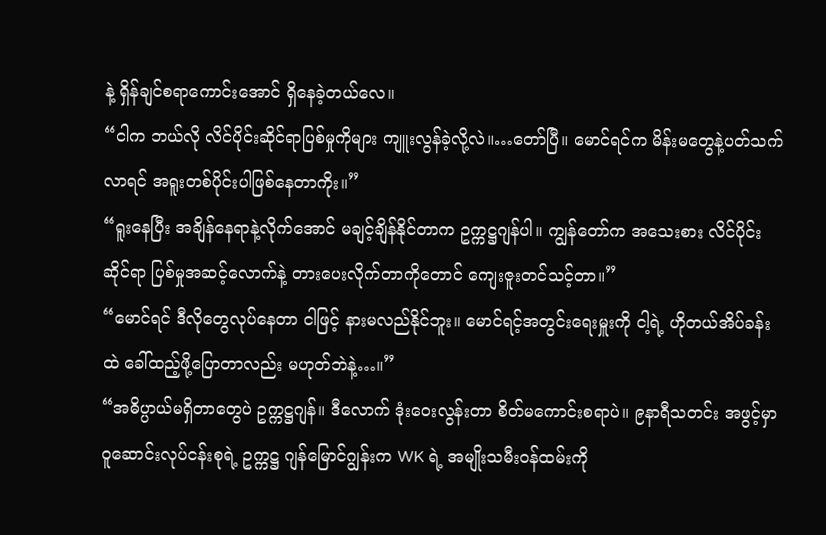နဲ့ ရှိန်ချင်စရာကောင်းအောင် ရှိနေခဲ့တယ်လေ။
“ငါက ဘယ်လို လိင်ပိုင်းဆိုင်ရာပြစ်မှုကိုများ ကျူးလွန်ခဲ့လို့လဲ။…တော်ပြီ။ မောင်ရင်က မိန်းမတွေနဲ့ပတ်သက်လာရင် အရူးတစ်ပိုင်းပါဖြစ်နေတာကိုး။”
“ရူးနေပြီး အချိန်နေရာနဲ့လိုက်အောင် မချင့်ချိန်နိုင်တာက ဥက္ကဋ္ဌဂျန်ပါ။ ကျွန်တော်က အသေးစား လိင်ပိုင်းဆိုင်ရာ ပြစ်မှုအဆင့်လောက်နဲ့ တားပေးလိုက်တာကိုတောင် ကျေးဇူးတင်သင့်တာ။”
“မောင်ရင် ဒီလိုတွေလုပ်နေတာ ငါဖြင့် နားမလည်နိုင်ဘူး။ မောင်ရင့်အတွင်းရေးမှူးကို ငါ့ရဲ့ ဟိုတယ်အိပ်ခန်းထဲ ခေါ်ထည့်ဖို့ပြောတာလည်း မဟုတ်ဘဲနဲ့…။”
“အဓိပ္ပာယ်မရှိတာတွေပဲ ဥက္ကဋ္ဌဂျန်။ ဒီလောက် ဒုံးဝေးလွန်းတာ စိတ်မကောင်းစရာပဲ။ ၉နာရီသတင်း အဖွင့်မှာ ဝူဆောင်းလုပ်ငန်းစုရဲ့ ဥက္ကဋ္ဌ ဂျန်မြောင်ဂျွန်းက WK ရဲ့ အမျိုးသမီးဝန်ထမ်းကို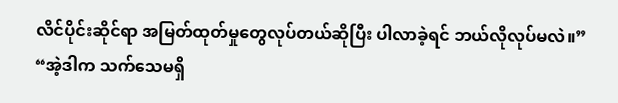လိင်ပိုင်းဆိုင်ရာ အမြတ်ထုတ်မှုတွေလုပ်တယ်ဆိုပြီး ပါလာခဲ့ရင် ဘယ်လိုလုပ်မလဲ။”
“အဲ့ဒါက သက်သေမရှိ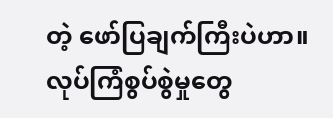တဲ့ ဖော်ပြချက်ကြီးပဲဟာ။ လုပ်ကြံစွပ်စွဲမှုတွေ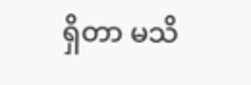ရှိတာ မသိ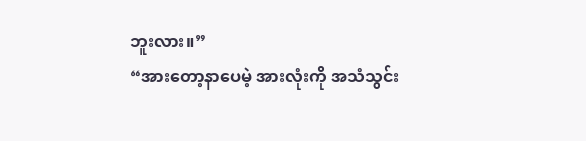ဘူးလား။”
“အားတော့နာပေမဲ့ အားလုံးကို အသံသွင်း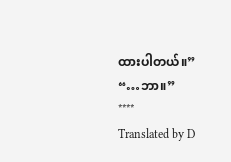ထားပါတယ်။”
“…ဘာ။”
****
Translated by D